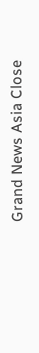Grand News Asia Close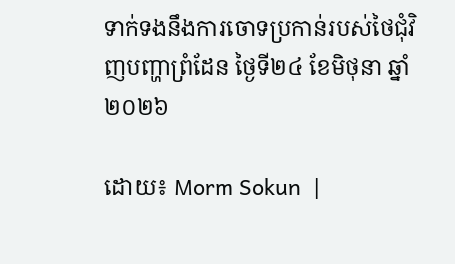ទាក់ទងនឹងការចោទប្រកាន់របស់ថៃជុំវិញបញ្ហាព្រំដែន ថ្ងៃទី២៤ ខែមិថុនា ឆ្នាំ២០២៦

ដោយ៖ Morm Sokun  |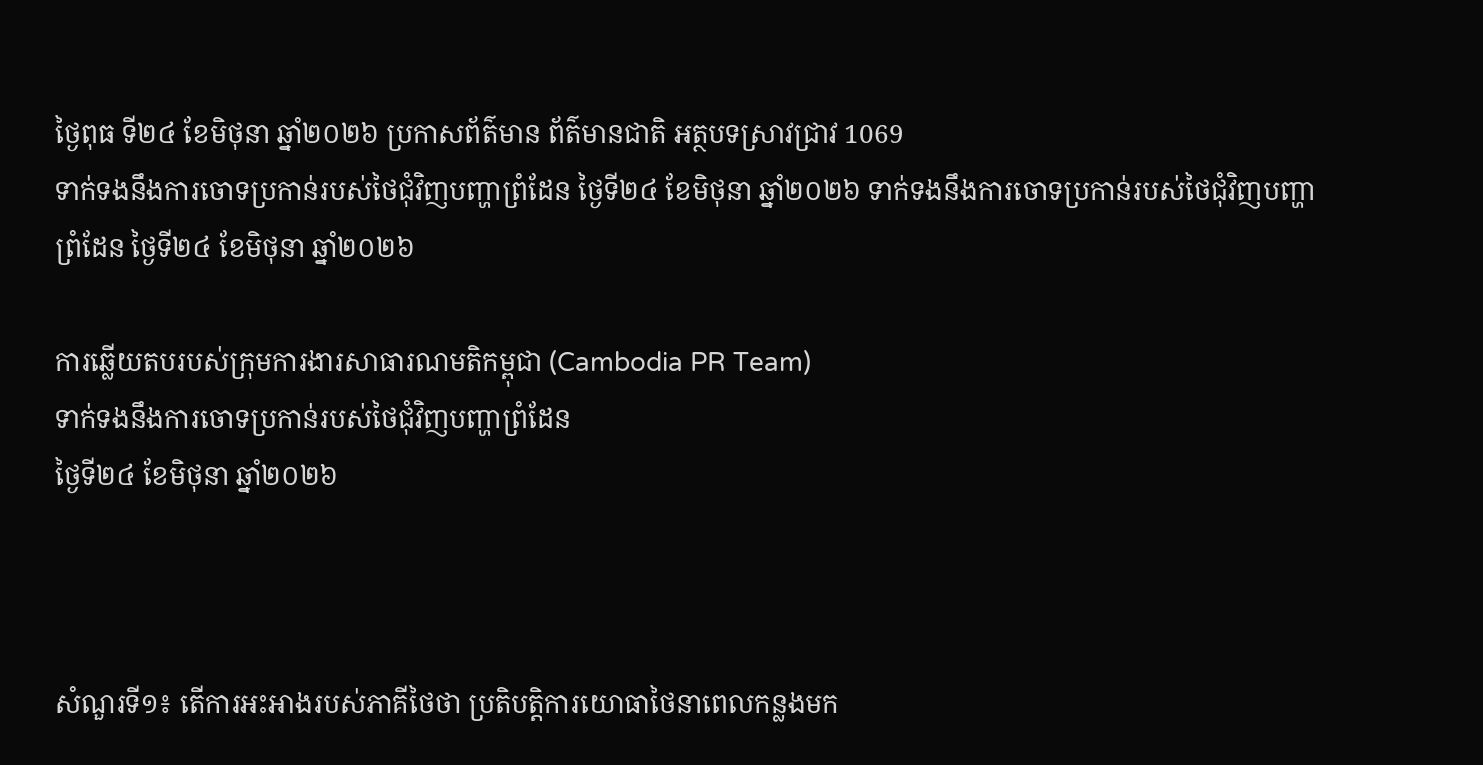ថ្ងៃពុធ ទី២៤ ខែមិថុនា ឆ្នាំ២០២៦ ប្រកាសព័ត៌មាន ព័ត៌មានជាតិ អត្ថបទស្រាវជ្រាវ 1069
ទាក់ទងនឹងការចោទប្រកាន់របស់ថៃជុំវិញបញ្ហាព្រំដែន ថ្ងៃទី២៤ ខែមិថុនា ឆ្នាំ២០២៦ ទាក់ទងនឹងការចោទប្រកាន់របស់ថៃជុំវិញបញ្ហាព្រំដែន ថ្ងៃទី២៤ ខែមិថុនា ឆ្នាំ២០២៦

ការឆ្លើយតបរបស់ក្រុមការងារសាធារណមតិកម្ពុជា (Cambodia PR Team)
ទាក់ទងនឹងការចោទប្រកាន់របស់ថៃជុំវិញបញ្ហាព្រំដែន
ថ្ងៃទី២៤ ខែមិថុនា ឆ្នាំ២០២៦



សំណួរទី១៖ តើការអះអាងរបស់ភាគីថៃថា ប្រតិបត្តិការយោធាថៃនាពេលកន្លងមក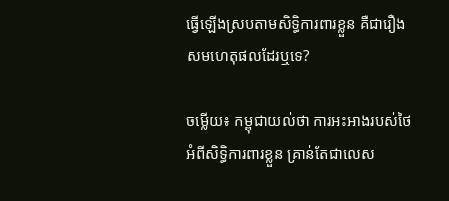ធ្វើឡើងស្របតាមសិទ្ធិការពារខ្លួន គឺជារឿងសមហេតុផលដែរឬទេ?

ចម្លើយ៖ កម្ពុជាយល់ថា ការអះអាងរបស់ថៃអំពីសិទ្ធិការពារខ្លួន គ្រាន់តែជាលេស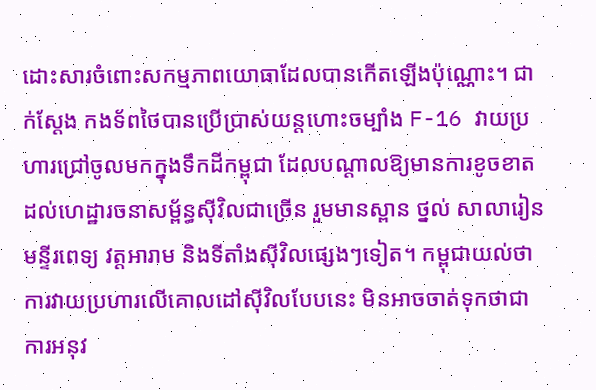ដោះសារចំពោះសកម្មភាពយោធាដែលបានកើតឡើងប៉ុណ្ណោះ។ ជាក់ស្តែង កងទ័ពថៃបានប្រើប្រាស់យន្តហោះចម្បាំង F-16 វាយប្រហារជ្រៅចូលមកក្នុងទឹកដីកម្ពុជា ដែលបណ្តាលឱ្យមានការខូចខាតដល់ហេដ្ឋារចនាសម្ព័ន្ធស៊ីវិលជាច្រើន រួមមានស្ពាន ថ្នល់ សាលារៀន មន្ទីរពេទ្យ វត្តអារាម និងទីតាំងស៊ីវិលផ្សេងៗទៀត។ កម្ពុជាយល់ថា ការវាយប្រហារលើគោលដៅស៊ីវិលបែបនេះ មិនអាចចាត់ទុកថាជាការអនុវ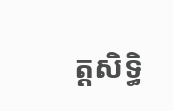ត្តសិទ្ធិ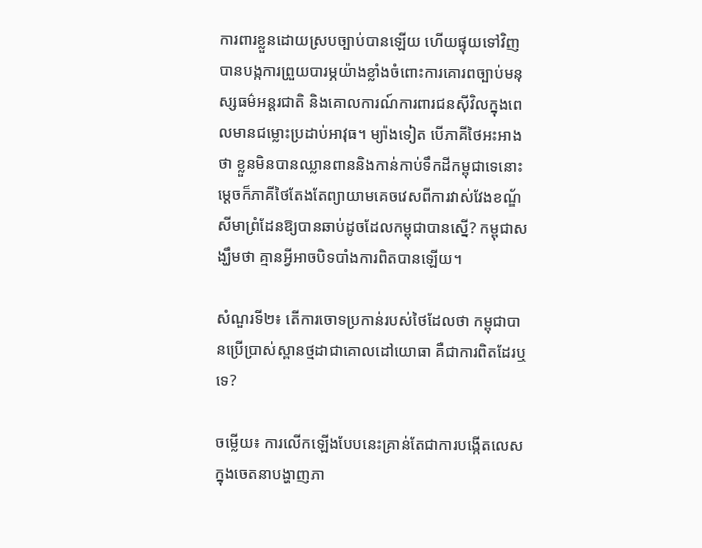ការពារខ្លួនដោយស្របច្បាប់បានឡើយ ហើយផ្ទុយទៅវិញ បានបង្កការព្រួយបារម្ភយ៉ាងខ្លាំងចំពោះការគោរពច្បាប់មនុស្សធម៌អន្តរជាតិ និងគោលការណ៍ការពារជនស៊ីវិលក្នុងពេលមានជម្លោះប្រដាប់អាវុធ។ ម្យ៉ាងទៀត បើភាគីថៃអះអាងថា ខ្លួនមិនបានឈ្លានពាននិងកាន់កាប់ទឹកដីកម្ពុជាទេនោះ ម្តេចក៏ភាគីថៃតែងតែព្យាយាមគេចវេសពីការវាស់វែងខណ្ឌ័សីមាព្រំដែនឱ្យបានឆាប់ដូចដែលកម្ពុជាបានស្នើ? កម្ពុជាសង្ឃឹមថា គ្មានអ្វីអាចបិទបាំងការពិតបានឡើយ។

សំណួរទី២៖ តើការចោទប្រកាន់របស់ថៃដែលថា កម្ពុជាបានប្រើប្រាស់ស្ពានថ្មដាជាគោលដៅយោធា គឺជាការពិតដែរឬទេ?

ចម្លើយ៖ ការលើកឡើងបែបនេះគ្រាន់តែជាការបង្កើតលេសក្នុងចេតនាបង្ហាញភា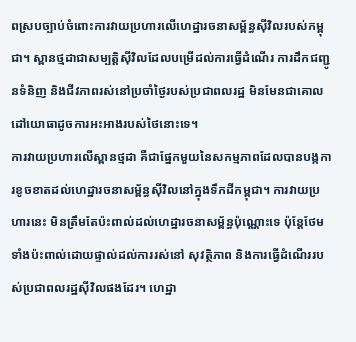ពស្របច្បាប់ចំពោះការវាយប្រហារលើហេដ្ឋារចនាសម្ព័ន្ធស៊ីវិលរបស់កម្ពុជា។ ស្ពានថ្មដាជាសម្បត្តិស៊ីវិលដែលបម្រើដល់ការធ្វើដំណើរ ការដឹកជញ្ជូនទំនិញ និងជីវភាពរស់នៅប្រចាំថ្ងៃរបស់ប្រជាពលរដ្ឋ មិនមែនជាគោលដៅយោធាដូចការអះអាងរបស់ថៃនោះទេ។
ការវាយប្រហារលើស្ពានថ្មដា គឺជាផ្នែកមួយនៃសកម្មភាពដែលបានបង្កការខូចខាតដល់ហេដ្ឋារចនាសម្ព័ន្ធស៊ីវិលនៅក្នុងទឹកដីកម្ពុជា។ ការវាយប្រហារនេះ មិនត្រឹមតែប៉ះពាល់ដល់ហេដ្ឋារចនាសម្ព័ន្ធប៉ុណ្ណោះទេ ប៉ុន្តែថែមទាំងប៉ះពាល់ដោយផ្ទាល់ដល់ការរស់នៅ សុវត្ថិភាព និងការធ្វើដំណើររបស់ប្រជាពលរដ្ឋស៊ីវិលផងដែរ។ ហេដ្ឋា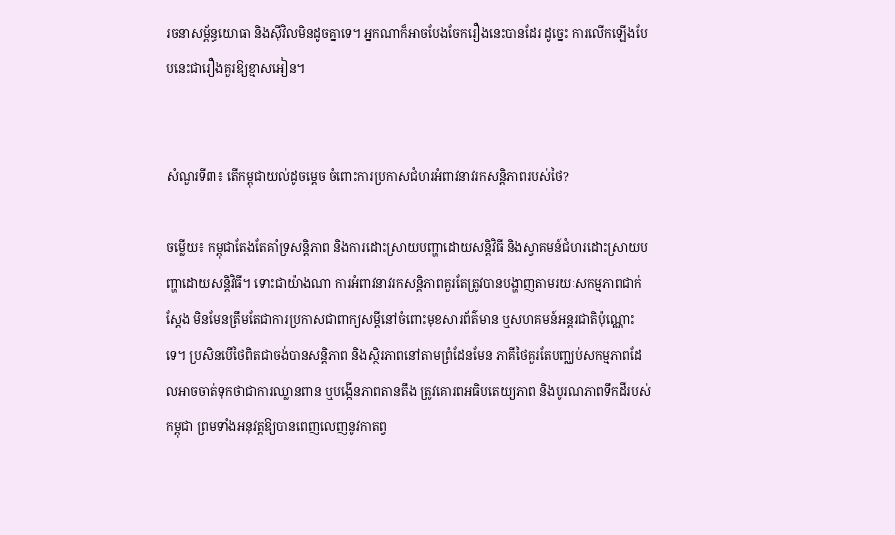រចនាសម្ព័ន្ធយោធា និងស៊ីវិលមិនដូចគ្នាទេ។ អ្នកណាក៏អាចបែងចែករឿងនេះបានដែរ ដូច្នេះ ការលើកឡើងបែបនេះជារឿងគួរឱ្យខ្មាសអៀន។


សំណួរទី៣៖ តើកម្ពុជាយល់ដូចម្តេច ចំពោះការប្រកាសជំហរអំពាវនាវរកសន្តិភាពរបស់ថៃ?

ចម្លើយ៖ កម្ពុជាតែងតែគាំទ្រសន្តិភាព និងការដោះស្រាយបញ្ហាដោយសន្តិវិធី និងស្វាគមន៍ជំហរដោះស្រាយបញ្ហាដោយសន្តិវិធី។ ទោះជាយ៉ាងណា ការអំពាវនាវរកសន្តិភាពគួរតែត្រូវបានបង្ហាញតាមរយៈសកម្មភាពជាក់ស្តែង មិនមែនត្រឹមតែជាការប្រកាសជាពាក្យសម្តីនៅចំពោះមុខសារព័ត៌មាន ឬសហគមន៍អន្តរជាតិប៉ុណ្ណោះទេ។ ប្រសិនបើថៃពិតជាចង់បានសន្តិភាព និងស្ថិរភាពនៅតាមព្រំដែនមែន ភាគីថៃគួរតែបញ្ឈប់សកម្មភាពដែលអាចចាត់ទុកថាជាការឈ្លានពាន ឬបង្កើនភាពតានតឹង ត្រូវគោរពអធិបតេយ្យភាព និងបូរណភាពទឹកដីរបស់កម្ពុជា ព្រមទាំងអនុវត្តឱ្យបានពេញលេញនូវកាតព្វ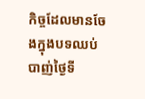កិច្ចដែលមានចែងក្នុងបទឈប់បាញ់ថ្ងៃទី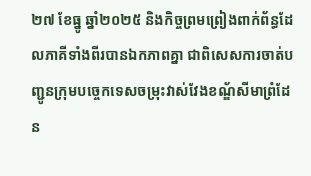២៧ ខែធ្នូ ឆ្នាំ២០២៥ និងកិច្ចព្រមព្រៀងពាក់ព័ន្ធដែលភាគីទាំងពីរបានឯកភាពគ្នា ជាពិសេសការចាត់បញ្ជូនក្រុមបច្ចេកទេសចម្រុះវាស់វែងខណ្ឌ័សីមាព្រំដែន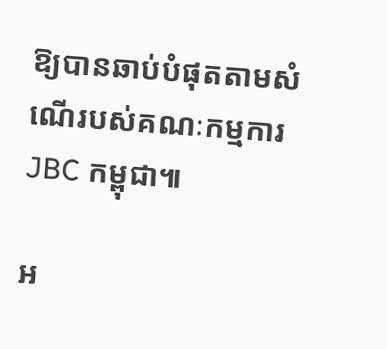ឱ្យបានឆាប់បំផុតតាមសំណើរបស់គណៈកម្មការ JBC កម្ពុជា៕

អ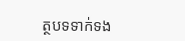ត្ថបទទាក់ទង